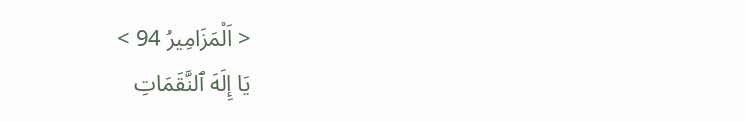< اَلْمَزَامِيرُ 94 >
يَا إِلَهَ ٱلنَّقَمَاتِ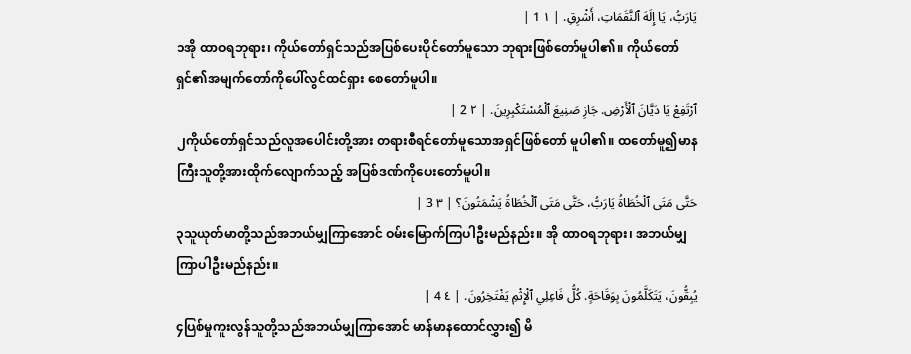يَارَبُّ، يَا إِلَهَ ٱلنَّقَمَاتِ، أَشْرِقِ. | ١ 1 |
၁အို ထာဝရဘုရား၊ ကိုယ်တော်ရှင်သည်အပြစ်ပေးပိုင်တော်မူသော ဘုရားဖြစ်တော်မူပါ၏။ ကိုယ်တော်ရှင်၏အမျက်တော်ကိုပေါ်လွင်ထင်ရှား စေတော်မူပါ။
ٱرْتَفِعْ يَا دَيَّانَ ٱلْأَرْضِ. جَازِ صَنِيعَ ٱلْمُسْتَكْبِرِينَ. | ٢ 2 |
၂ကိုယ်တော်ရှင်သည်လူအပေါင်းတို့အား တရားစီရင်တော်မူသောအရှင်ဖြစ်တော် မူပါ၏။ ထတော်မူ၍မာနကြီးသူတို့အားထိုက်လျောက်သည့် အပြစ်ဒဏ်ကိုပေးတော်မူပါ။
حَتَّى مَتَى ٱلْخُطَاةُ يَارَبُّ، حَتَّى مَتَى ٱلْخُطَاةُ يَشْمَتُونَ؟ | ٣ 3 |
၃သူယုတ်မာတို့သည်အဘယ်မျှကြာအောင် ဝမ်းမြောက်ကြပါဦးမည်နည်း။ အို ထာဝရဘုရား၊ အဘယ်မျှကြာပါဦးမည်နည်း။
يُبِقُّونَ، يَتَكَلَّمُونَ بِوَقَاحَةٍ. كُلُّ فَاعِلِي ٱلْإِثْمِ يَفْتَخِرُونَ. | ٤ 4 |
၄ပြစ်မှုကူးလွန်သူတို့သည်အဘယ်မျှကြာအောင် မာန်မာနထောင်လွှား၍ မိ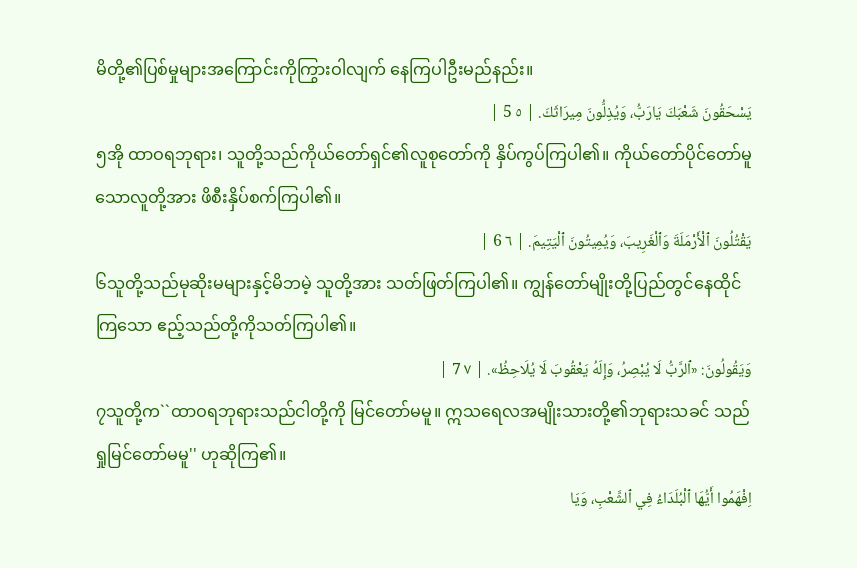မိတို့၏ပြစ်မှုများအကြောင်းကိုကြွားဝါလျက် နေကြပါဦးမည်နည်း။
يَسْحَقُونَ شَعْبَكَ يَارَبُّ، وَيُذِلُّونَ مِيرَاثَكَ. | ٥ 5 |
၅အို ထာဝရဘုရား၊ သူတို့သည်ကိုယ်တော်ရှင်၏လူစုတော်ကို နှိပ်ကွပ်ကြပါ၏။ ကိုယ်တော်ပိုင်တော်မူသောလူတို့အား ဖိစီးနှိပ်စက်ကြပါ၏။
يَقْتُلُونَ ٱلْأَرْمَلَةَ وَٱلْغَرِيبَ، وَيُمِيتُونَ ٱلْيَتِيمَ. | ٦ 6 |
၆သူတို့သည်မုဆိုးမများနှင့်မိဘမဲ့ သူတို့အား သတ်ဖြတ်ကြပါ၏။ ကျွန်တော်မျိုးတို့ပြည်တွင်နေထိုင်ကြသော ဧည့်သည်တို့ကိုသတ်ကြပါ၏။
وَيَقُولُونَ: «ٱلرَّبُّ لَا يُبْصِرُ، وَإِلَهُ يَعْقُوبَ لَا يُلَاحِظُ». | ٧ 7 |
၇သူတို့က``ထာဝရဘုရားသည်ငါတို့ကို မြင်တော်မမူ။ ဣသရေလအမျိုးသားတို့၏ဘုရားသခင် သည် ရှုမြင်တော်မမူ'' ဟုဆိုကြ၏။
اِفْهَمُوا أَيُّهَا ٱلْبُلَدَاءُ فِي ٱلشَّعْبِ، وَيَا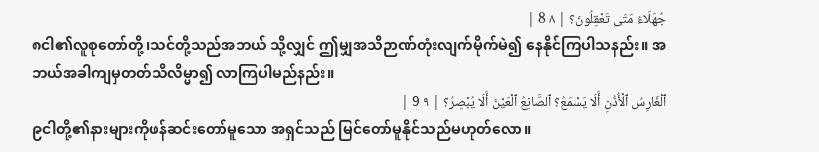جُهَلَاءُ مَتَى تَعْقِلُونَ؟ | ٨ 8 |
၈ငါ၏လူစုတော်တို့၊သင်တို့သည်အဘယ် သို့လျှင် ဤမျှအသိဉာဏ်တုံးလျက်မိုက်မဲ၍ နေနိုင်ကြပါသနည်း။ အဘယ်အခါကျမှတတ်သိလိမ္မာ၍ လာကြပါမည်နည်း။
ٱلْغَارِسُ ٱلْأُذُنِ أَلَا يَسْمَعُ؟ ٱلصَّانِعُ ٱلْعَيْنَ أَلَا يُبْصِرُ؟ | ٩ 9 |
၉ငါတို့၏နားများကိုဖန်ဆင်းတော်မူသော အရှင်သည် မြင်တော်မူနိုင်သည်မဟုတ်လော။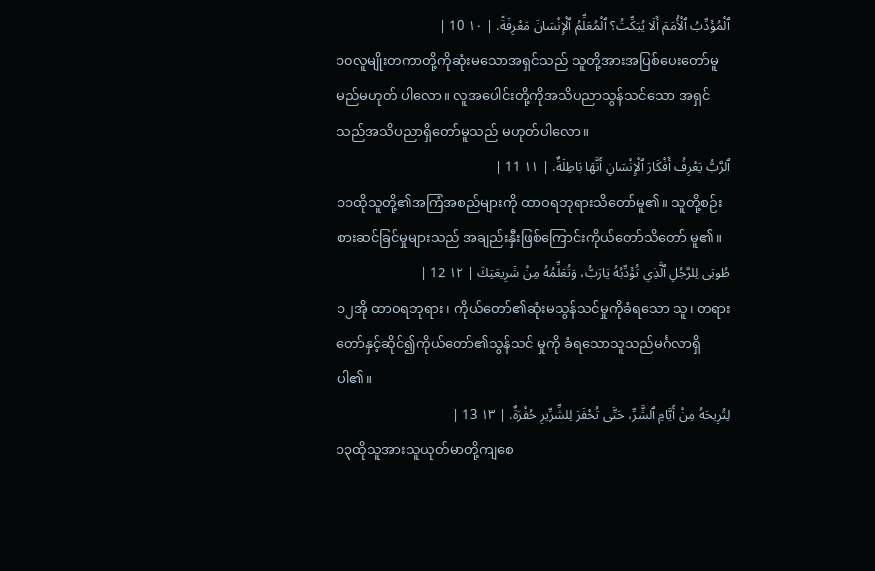ٱلْمُؤَدِّبُ ٱلْأُمَمَ أَلَا يُبَكِّتُ؟ ٱلْمُعَلِّمُ ٱلْإِنْسَانَ مَعْرِفَةً. | ١٠ 10 |
၁၀လူမျိုးတကာတို့ကိုဆုံးမသောအရှင်သည် သူတို့အားအပြစ်ပေးတော်မူမည်မဟုတ် ပါလော။ လူအပေါင်းတို့ကိုအသိပညာသွန်သင်သော အရှင်သည်အသိပညာရှိတော်မူသည် မဟုတ်ပါလော။
ٱلرَّبُّ يَعْرِفُ أَفْكَارَ ٱلْإِنْسَانِ أَنَّهَا بَاطِلَةٌ. | ١١ 11 |
၁၁ထိုသူတို့၏အကြံအစည်များကို ထာဝရဘုရားသိတော်မူ၏။ သူတို့စဉ်းစားဆင်ခြင်မှုများသည် အချည်းနှီးဖြစ်ကြောင်းကိုယ်တော်သိတော် မူ၏။
طُوبَى لِلرَّجُلِ ٱلَّذِي تُؤَدِّبُهُ يَارَبُّ، وَتُعَلِّمُهُ مِنْ شَرِيعَتِكَ | ١٢ 12 |
၁၂အို ထာဝရဘုရား၊ ကိုယ်တော်၏ဆုံးမသွန်သင်မှုကိုခံရသော သူ၊ တရားတော်နှင့်ဆိုင်၍ကိုယ်တော်၏သွန်သင် မှုကို ခံရသောသူသည်မင်္ဂလာရှိပါ၏။
لِتُرِيحَهُ مِنْ أَيَّامِ ٱلشَّرِّ، حَتَّى تُحْفَرَ لِلشِّرِّيرِ حُفْرَةٌ. | ١٣ 13 |
၁၃ထိုသူအားသူယုတ်မာတို့ကျစေ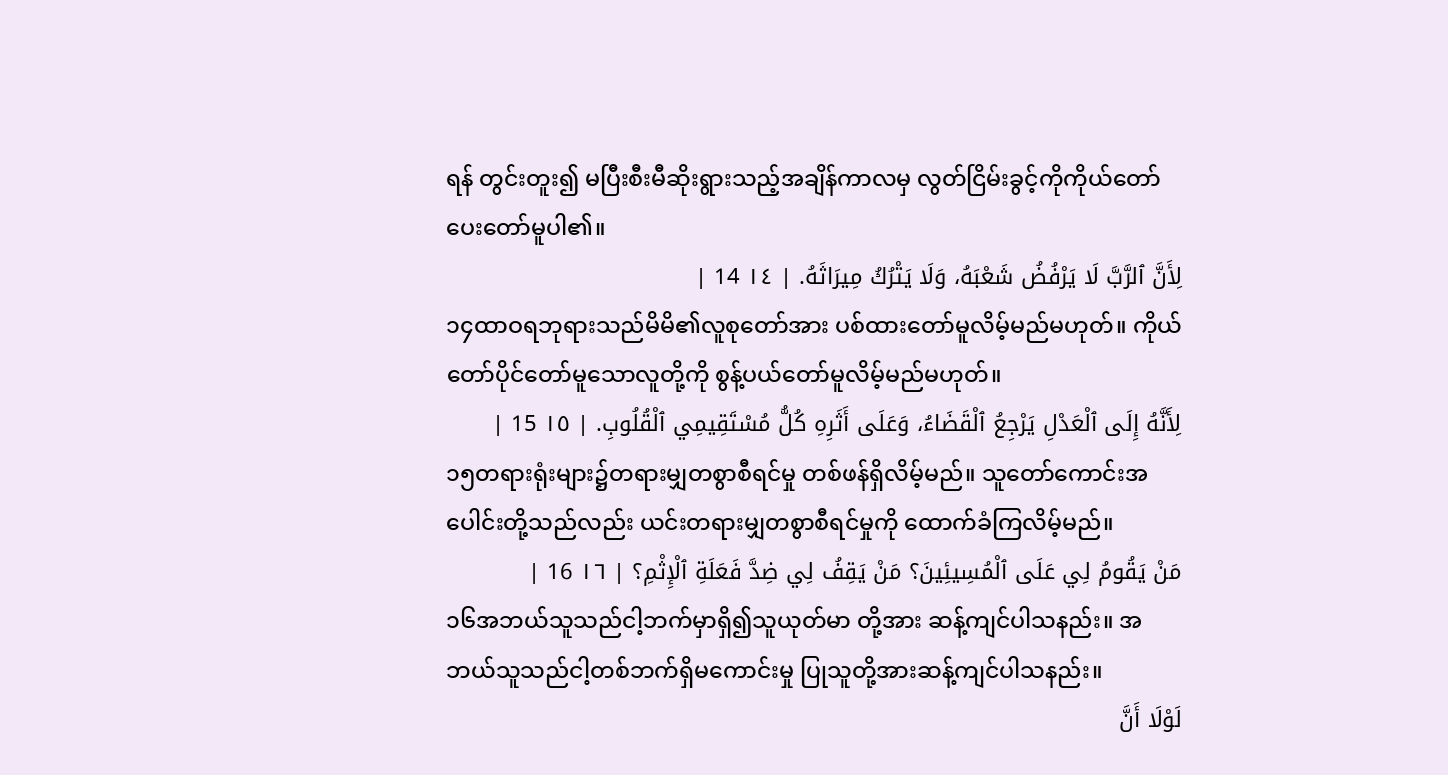ရန် တွင်းတူး၍ မပြီးစီးမီဆိုးရွားသည့်အချိန်ကာလမှ လွတ်ငြိမ်းခွင့်ကိုကိုယ်တော်ပေးတော်မူပါ၏။
لِأَنَّ ٱلرَّبَّ لَا يَرْفُضُ شَعْبَهُ، وَلَا يَتْرُكُ مِيرَاثَهُ. | ١٤ 14 |
၁၄ထာဝရဘုရားသည်မိမိ၏လူစုတော်အား ပစ်ထားတော်မူလိမ့်မည်မဟုတ်။ ကိုယ်တော်ပိုင်တော်မူသောလူတို့ကို စွန့်ပယ်တော်မူလိမ့်မည်မဟုတ်။
لِأَنَّهُ إِلَى ٱلْعَدْلِ يَرْجِعُ ٱلْقَضَاءُ، وَعَلَى أَثَرِهِ كُلُّ مُسْتَقِيمِي ٱلْقُلُوبِ. | ١٥ 15 |
၁၅တရားရုံးများ၌တရားမျှတစွာစီရင်မှု တစ်ဖန်ရှိလိမ့်မည်။ သူတော်ကောင်းအပေါင်းတို့သည်လည်း ယင်းတရားမျှတစွာစီရင်မှုကို ထောက်ခံကြလိမ့်မည်။
مَنْ يَقُومُ لِي عَلَى ٱلْمُسِيئِينَ؟ مَنْ يَقِفُ لِي ضِدَّ فَعَلَةِ ٱلْإِثْمِ؟ | ١٦ 16 |
၁၆အဘယ်သူသည်ငါ့ဘက်မှာရှိ၍သူယုတ်မာ တို့အား ဆန့်ကျင်ပါသနည်း။ အဘယ်သူသည်ငါ့တစ်ဘက်ရှိမကောင်းမှု ပြုသူတို့အားဆန့်ကျင်ပါသနည်း။
لَوْلَا أَنَّ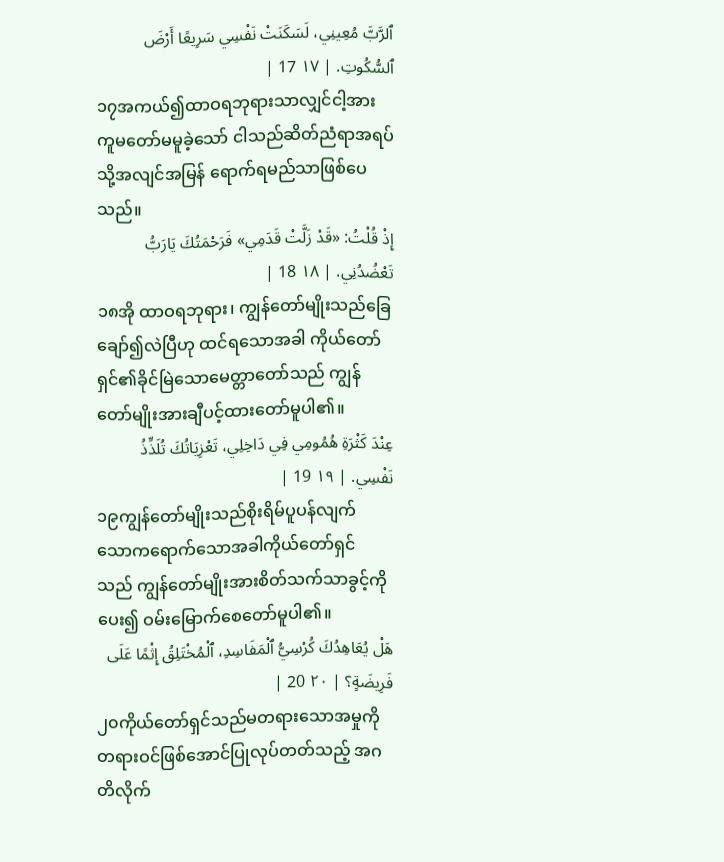ٱلرَّبَّ مُعِينِي، لَسَكَنَتْ نَفْسِي سَرِيعًا أَرْضَ ٱلسُّكُوتِ. | ١٧ 17 |
၁၇အကယ်၍ထာဝရဘုရားသာလျှင်ငါ့အား ကူမတော်မမူခဲ့သော် ငါသည်ဆိတ်ညံရာအရပ်သို့အလျင်အမြန် ရောက်ရမည်သာဖြစ်ပေသည်။
إِذْ قُلْتُ: «قَدْ زَلَّتْ قَدَمِي» فَرَحْمَتُكَ يَارَبُّ تَعْضُدُنِي. | ١٨ 18 |
၁၈အို ထာဝရဘုရား၊ ကျွန်တော်မျိုးသည်ခြေချော်၍လဲပြီဟု ထင်ရသောအခါ ကိုယ်တော်ရှင်၏ခိုင်မြဲသောမေတ္တာတော်သည် ကျွန်တော်မျိုးအားချီပင့်ထားတော်မူပါ၏။
عِنْدَ كَثْرَةِ هُمُومِي فِي دَاخِلِي، تَعْزِيَاتُكَ تُلَذِّذُ نَفْسِي. | ١٩ 19 |
၁၉ကျွန်တော်မျိုးသည်စိုးရိမ်ပူပန်လျက် သောကရောက်သောအခါကိုယ်တော်ရှင် သည် ကျွန်တော်မျိုးအားစိတ်သက်သာခွင့်ကိုပေး၍ ဝမ်းမြောက်စေတော်မူပါ၏။
هَلْ يُعَاهِدُكَ كُرْسِيُّ ٱلْمَفَاسِدِ، ٱلْمُخْتَلِقُ إِثْمًا عَلَى فَرِيضَةٍ؟ | ٢٠ 20 |
၂၀ကိုယ်တော်ရှင်သည်မတရားသောအမှုကို တရားဝင်ဖြစ်အောင်ပြုလုပ်တတ်သည့် အဂတိလိုက်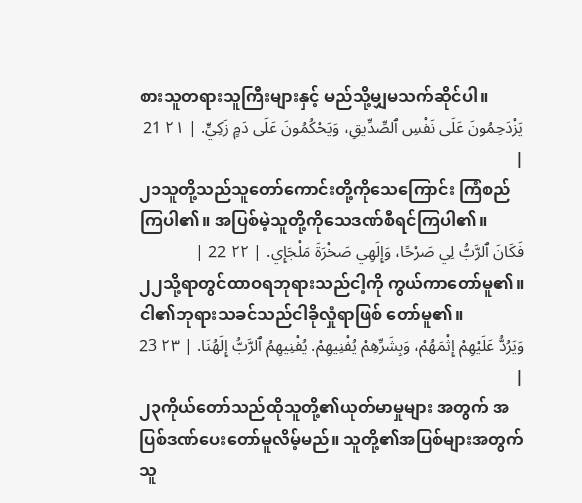စားသူတရားသူကြီးများနှင့် မည်သို့မျှမသက်ဆိုင်ပါ။
يَزْدَحِمُونَ عَلَى نَفْسِ ٱلصِّدِّيقِ، وَيَحْكُمُونَ عَلَى دَمٍ زَكِيٍّ. | ٢١ 21 |
၂၁သူတို့သည်သူတော်ကောင်းတို့ကိုသေကြောင်း ကြံစည်ကြပါ၏။ အပြစ်မဲ့သူတို့ကိုသေဒဏ်စီရင်ကြပါ၏။
فَكَانَ ٱلرَّبُّ لِي صَرْحًا، وَإِلَهِي صَخْرَةَ مَلْجَإِي. | ٢٢ 22 |
၂၂သို့ရာတွင်ထာဝရဘုရားသည်ငါ့ကို ကွယ်ကာတော်မူ၏။ ငါ၏ဘုရားသခင်သည်ငါခိုလှုံရာဖြစ် တော်မူ၏။
وَيَرُدُّ عَلَيْهِمْ إِثْمَهُمْ، وَبِشَرِّهِمْ يُفْنِيهِمْ. يُفْنِيهِمُ ٱلرَّبُّ إِلَهُنَا. | ٢٣ 23 |
၂၃ကိုယ်တော်သည်ထိုသူတို့၏ယုတ်မာမှုများ အတွက် အပြစ်ဒဏ်ပေးတော်မူလိမ့်မည်။ သူတို့၏အပြစ်များအတွက်သူ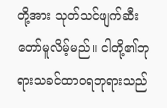တို့အား သုတ်သင်ဖျက်ဆီးတော်မူလိမ့်မည်။ ငါတို့၏ဘုရားသခင်ထာဝရဘုရားသည်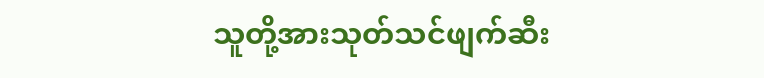သူတို့အားသုတ်သင်ဖျက်ဆီး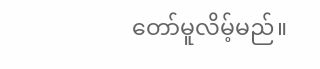တော်မူလိမ့်မည်။